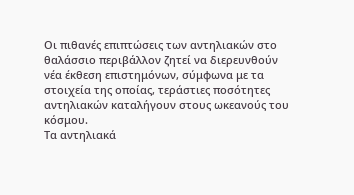Οι πιθανές επιπτώσεις των αντηλιακών στο θαλάσσιο περιβάλλον ζητεί να διερευνθούν νέα έκθεση επιστημόνων, σύμφωνα με τα στοιχεία της οποίας, τεράστιες ποσότητες αντηλιακών καταλήγουν στους ωκεανούς του κόσμου.
Τα αντηλιακά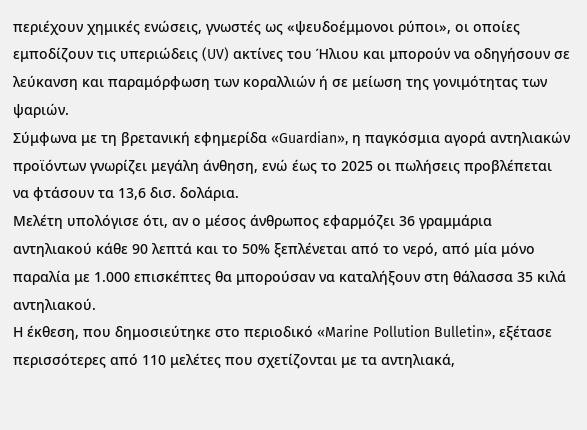περιέχουν χημικές ενώσεις, γνωστές ως «ψευδοέμμονοι ρύποι», οι οποίες εμποδίζουν τις υπεριώδεις (UV) ακτίνες του Ήλιου και μπορούν να οδηγήσουν σε λεύκανση και παραμόρφωση των κοραλλιών ή σε μείωση της γονιμότητας των ψαριών.
Σύμφωνα με τη βρετανική εφημερίδα «Guardian», η παγκόσμια αγορά αντηλιακών προϊόντων γνωρίζει μεγάλη άνθηση, ενώ έως το 2025 οι πωλήσεις προβλέπεται να φτάσουν τα 13,6 δισ. δολάρια.
Μελέτη υπολόγισε ότι, αν ο μέσος άνθρωπος εφαρμόζει 36 γραμμάρια αντηλιακού κάθε 90 λεπτά και το 50% ξεπλένεται από το νερό, από μία μόνο παραλία με 1.000 επισκέπτες θα μπορούσαν να καταλήξουν στη θάλασσα 35 κιλά αντηλιακού.
Η έκθεση, που δημοσιεύτηκε στο περιοδικό «Marine Pollution Bulletin», εξέτασε περισσότερες από 110 μελέτες που σχετίζονται με τα αντηλιακά,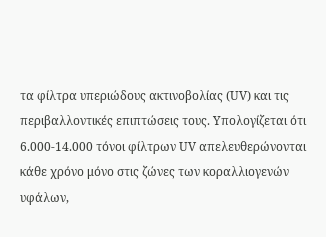τα φίλτρα υπεριώδους ακτινοβολίας (UV) και τις περιβαλλοντικές επιπτώσεις τους. Υπολογίζεται ότι 6.000-14.000 τόνοι φίλτρων UV απελευθερώνονται κάθε χρόνο μόνο στις ζώνες των κοραλλιογενών υφάλων,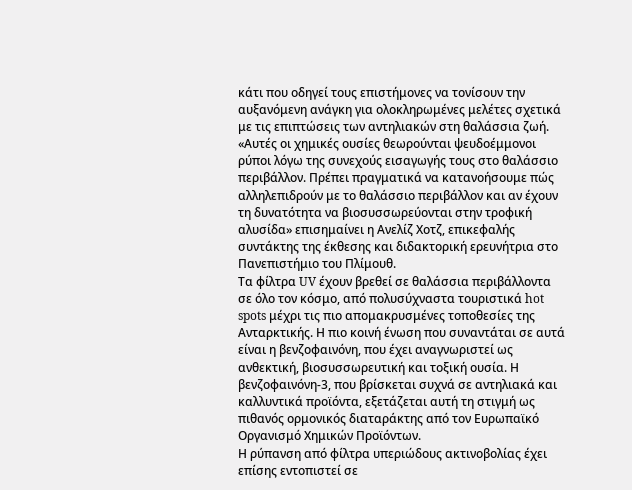κάτι που οδηγεί τους επιστήμονες να τονίσουν την αυξανόμενη ανάγκη για ολοκληρωμένες μελέτες σχετικά με τις επιπτώσεις των αντηλιακών στη θαλάσσια ζωή.
«Αυτές οι χημικές ουσίες θεωρούνται ψευδοέμμονοι ρύποι λόγω της συνεχούς εισαγωγής τους στο θαλάσσιο περιβάλλον. Πρέπει πραγματικά να κατανοήσουμε πώς αλληλεπιδρούν με το θαλάσσιο περιβάλλον και αν έχουν τη δυνατότητα να βιοσυσσωρεύονται στην τροφική αλυσίδα» επισημαίνει η Ανελίζ Χοτζ, επικεφαλής συντάκτης της έκθεσης και διδακτορική ερευνήτρια στο Πανεπιστήμιο του Πλίμουθ.
Τα φίλτρα UV έχουν βρεθεί σε θαλάσσια περιβάλλοντα σε όλο τον κόσμο, από πολυσύχναστα τουριστικά hot spots μέχρι τις πιο απομακρυσμένες τοποθεσίες της Ανταρκτικής. Η πιο κοινή ένωση που συναντάται σε αυτά είναι η βενζοφαινόνη, που έχει αναγνωριστεί ως ανθεκτική, βιοσυσσωρευτική και τοξική ουσία. Η βενζοφαινόνη-3, που βρίσκεται συχνά σε αντηλιακά και καλλυντικά προϊόντα, εξετάζεται αυτή τη στιγμή ως πιθανός ορμονικός διαταράκτης από τον Ευρωπαϊκό Οργανισμό Χημικών Προϊόντων.
Η ρύπανση από φίλτρα υπεριώδους ακτινοβολίας έχει επίσης εντοπιστεί σε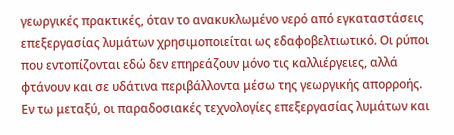γεωργικές πρακτικές, όταν το ανακυκλωμένο νερό από εγκαταστάσεις επεξεργασίας λυμάτων χρησιμοποιείται ως εδαφοβελτιωτικό. Οι ρύποι που εντοπίζονται εδώ δεν επηρεάζουν μόνο τις καλλιέργειες, αλλά φτάνουν και σε υδάτινα περιβάλλοντα μέσω της γεωργικής απορροής.
Εν τω μεταξύ, οι παραδοσιακές τεχνολογίες επεξεργασίας λυμάτων και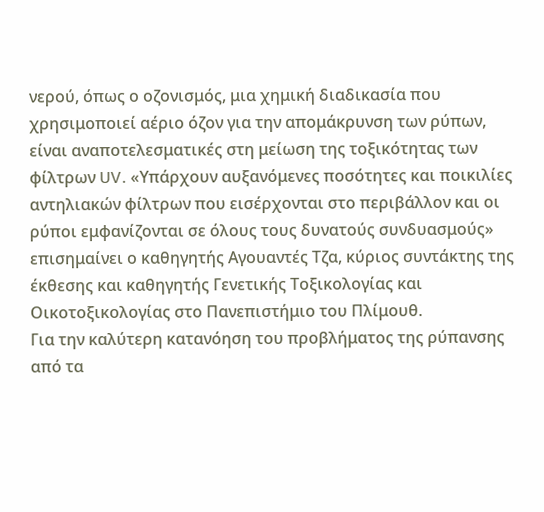νερού, όπως ο οζονισμός, μια χημική διαδικασία που χρησιμοποιεί αέριο όζον για την απομάκρυνση των ρύπων, είναι αναποτελεσματικές στη μείωση της τοξικότητας των φίλτρων UV. «Υπάρχουν αυξανόμενες ποσότητες και ποικιλίες αντηλιακών φίλτρων που εισέρχονται στο περιβάλλον και οι ρύποι εμφανίζονται σε όλους τους δυνατούς συνδυασμούς» επισημαίνει ο καθηγητής Αγουαντές Τζα, κύριος συντάκτης της έκθεσης και καθηγητής Γενετικής Τοξικολογίας και Οικοτοξικολογίας στο Πανεπιστήμιο του Πλίμουθ.
Για την καλύτερη κατανόηση του προβλήματος της ρύπανσης από τα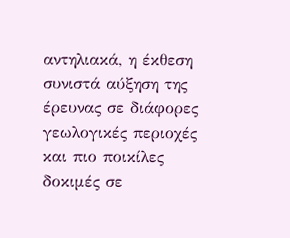αντηλιακά, η έκθεση συνιστά αύξηση της έρευνας σε διάφορες γεωλογικές περιοχές και πιο ποικίλες δοκιμές σε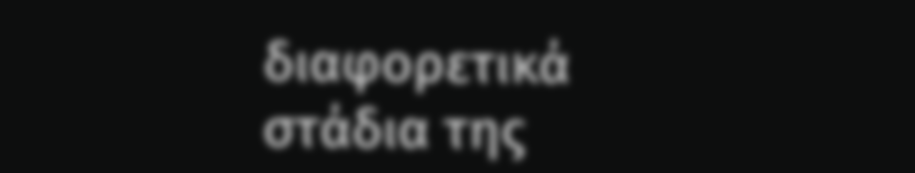διαφορετικά στάδια της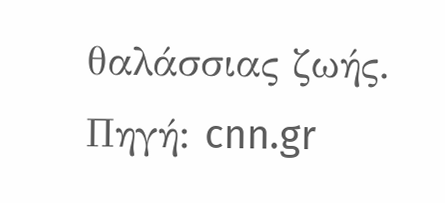θαλάσσιας ζωής.
Πηγή: cnn.gr